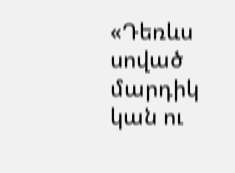«Դեռևս սոված մարդիկ կան ու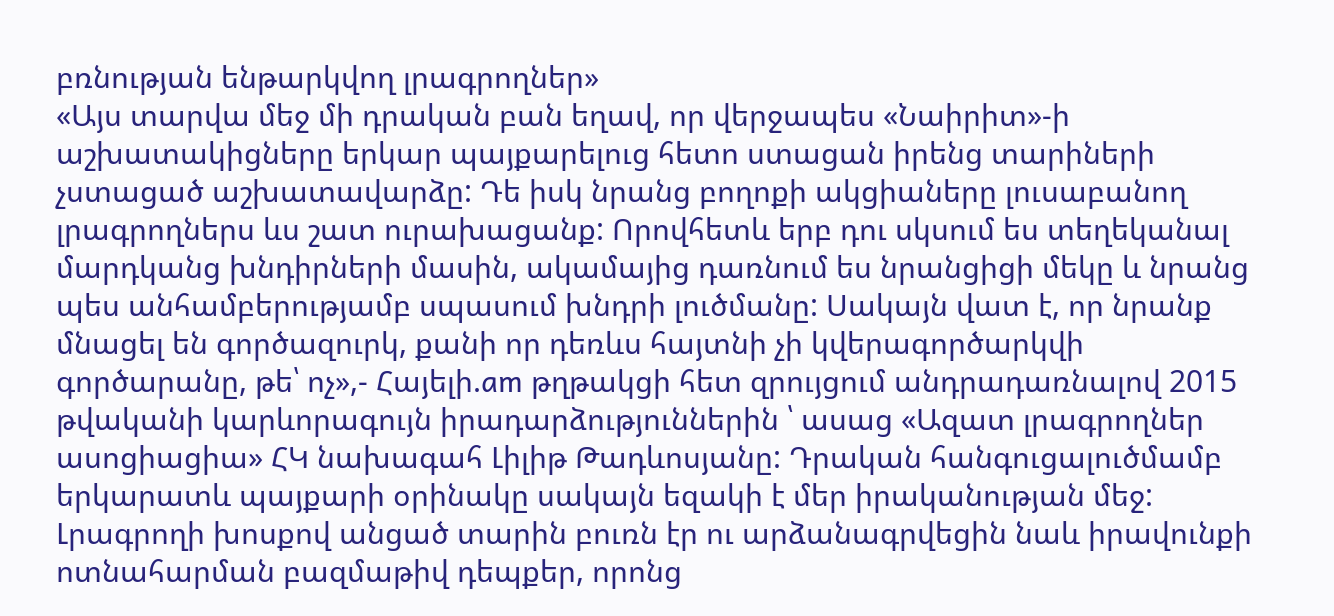բռնության ենթարկվող լրագրողներ»
«Այս տարվա մեջ մի դրական բան եղավ, որ վերջապես «Նաիրիտ»-ի աշխատակիցները երկար պայքարելուց հետո ստացան իրենց տարիների չստացած աշխատավարձը: Դե իսկ նրանց բողոքի ակցիաները լուսաբանող լրագրողներս ևս շատ ուրախացանք: Որովհետև երբ դու սկսում ես տեղեկանալ մարդկանց խնդիրների մասին, ակամայից դառնում ես նրանցիցի մեկը և նրանց պես անհամբերությամբ սպասում խնդրի լուծմանը: Սակայն վատ է, որ նրանք մնացել են գործազուրկ, քանի որ դեռևս հայտնի չի կվերագործարկվի գործարանը, թե՝ ոչ»,- Հայելի.am թղթակցի հետ զրույցում անդրադառնալով 2015 թվականի կարևորագույն իրադարձություններին ՝ ասաց «Ազատ լրագրողներ ասոցիացիա» ՀԿ նախագահ Լիլիթ Թադևոսյանը: Դրական հանգուցալուծմամբ երկարատև պայքարի օրինակը սակայն եզակի է մեր իրականության մեջ: Լրագրողի խոսքով անցած տարին բուռն էր ու արձանագրվեցին նաև իրավունքի ոտնահարման բազմաթիվ դեպքեր, որոնց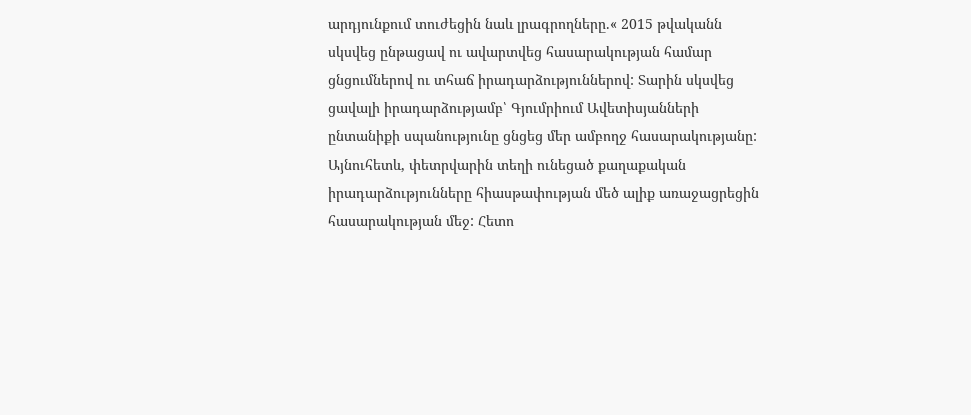արդյունքում տուժեցին նաև լրագրողները.« 2015 թվականն սկսվեց ընթացավ ու ավարտվեց հասարակության համար ցնցումներով ու տհաճ իրադարձություններով: Տարին սկսվեց ցավալի իրադարձությամբ՝ Գյումրիում Ավետիսյանների ընտանիքի սպանությունը ցնցեց մեր ամբողջ հասարակությանը: Այնուհետև, փետրվարին տեղի ունեցած քաղաքական իրադարձությունները հիասթափության մեծ ալիք առաջացրեցին հասարակության մեջ: Հետո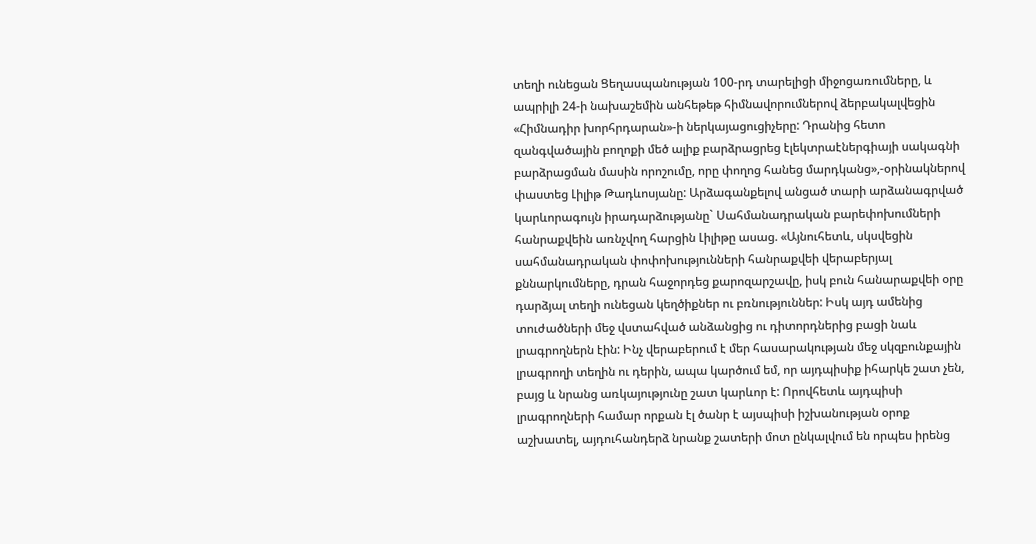տեղի ունեցան Ցեղասպանության 100-րդ տարելիցի միջոցառումները, և ապրիլի 24-ի նախաշեմին անհեթեթ հիմնավորումներով ձերբակալվեցին «Հիմնադիր խորհրդարան»-ի ներկայացուցիչերը: Դրանից հետո զանգվածային բողոքի մեծ ալիք բարձրացրեց էլեկտրաէներգիայի սակագնի բարձրացման մասին որոշումը, որը փողոց հանեց մարդկանց»,-օրինակներով փաստեց Լիլիթ Թադևոսյանը: Արձագանքելով անցած տարի արձանագրված կարևորագույն իրադարձությանը` Սահմանադրական բարեփոխումների հանրաքվեին առնչվող հարցին Լիլիթը ասաց. «Այնուհետև, սկսվեցին սահմանադրական փոփոխությունների հանրաքվեի վերաբերյալ քննարկումները, դրան հաջորդեց քարոզարշավը, իսկ բուն հանարաքվեի օրը դարձյալ տեղի ունեցան կեղծիքներ ու բռնություններ: Իսկ այդ ամենից տուժածների մեջ վստահված անձանցից ու դիտորդներից բացի նաև լրագրողներն էին: Ինչ վերաբերում է մեր հասարակության մեջ սկզբունքային լրագրողի տեղին ու դերին, ապա կարծում եմ, որ այդպիսիք իհարկե շատ չեն, բայց և նրանց առկայությունը շատ կարևոր է: Որովհետև այդպիսի լրագրողների համար որքան էլ ծանր է այսպիսի իշխանության օրոք աշխատել, այդուհանդերձ նրանք շատերի մոտ ընկալվում են որպես իրենց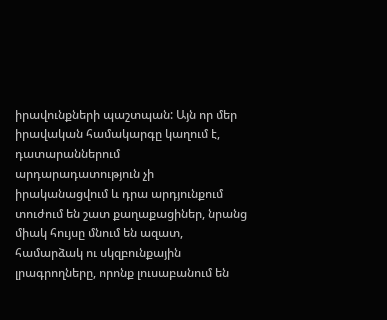իրավունքների պաշտպան: Այն որ մեր իրավական համակարգը կաղում է, դատարաններում արդարադատություն չի իրականացվում և դրա արդյունքում տուժում են շատ քաղաքացիներ, նրանց միակ հույսը մնում են ազատ, համարձակ ու սկզբունքային լրագրողները, որոնք լուսաբանում են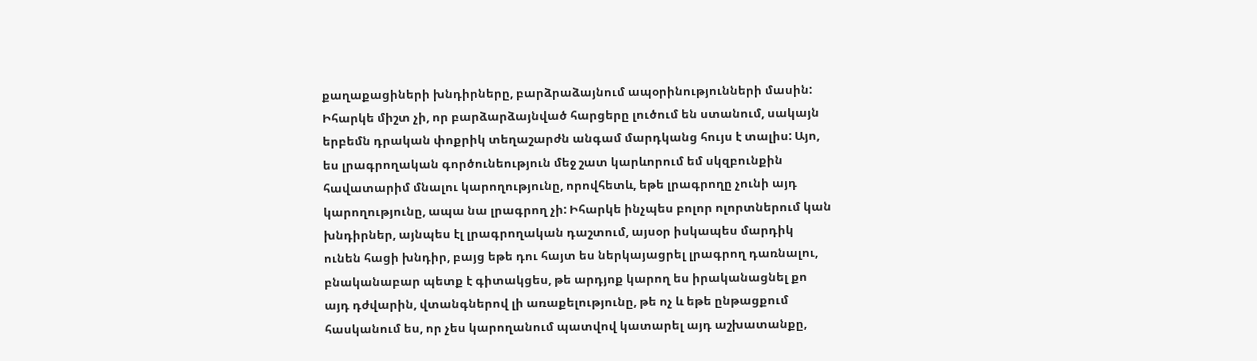քաղաքացիների խնդիրները, բարձրաձայնում ապօրինությունների մասին: Իհարկե միշտ չի, որ բարձարձայնված հարցերը լուծում են ստանում, սակայն երբեմն դրական փոքրիկ տեղաշարժն անգամ մարդկանց հույս է տալիս: Այո, ես լրագրողական գործունեություն մեջ շատ կարևորում եմ սկզբունքին հավատարիմ մնալու կարողությունը, որովհետև, եթե լրագրողը չունի այդ կարողությունը, ապա նա լրագրող չի: Իհարկե ինչպես բոլոր ոլորտներում կան խնդիրներ, այնպես էլ լրագրողական դաշտում, այսօր իսկապես մարդիկ ունեն հացի խնդիր, բայց եթե դու հայտ ես ներկայացրել լրագրող դառնալու, բնականաբար պետք է գիտակցես, թե արդյոք կարող ես իրականացնել քո այդ դժվարին, վտանգներով լի առաքելությունը, թե ոչ և եթե ընթացքում հասկանում ես, որ չես կարողանում պատվով կատարել այդ աշխատանքը,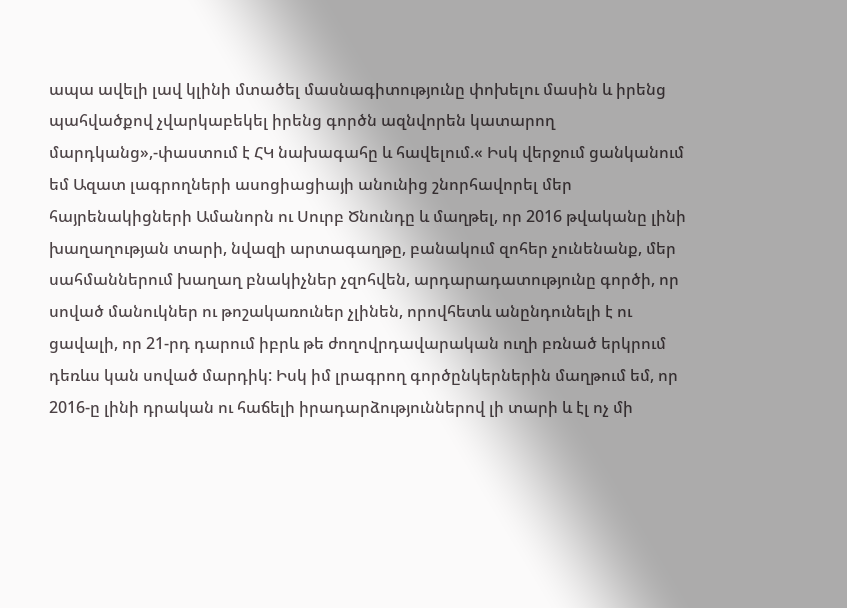ապա ավելի լավ կլինի մտածել մասնագիտությունը փոխելու մասին և իրենց պահվածքով չվարկաբեկել իրենց գործն ազնվորեն կատարող մարդկանց»,-փաստում է ՀԿ նախագահը և հավելում.« Իսկ վերջում ցանկանում եմ Ազատ լագրողների ասոցիացիայի անունից շնորհավորել մեր հայրենակիցների Ամանորն ու Սուրբ Ծնունդը և մաղթել, որ 2016 թվականը լինի խաղաղության տարի, նվազի արտագաղթը, բանակում զոհեր չունենանք, մեր սահմաններում խաղաղ բնակիչներ չզոհվեն, արդարադատությունը գործի, որ սոված մանուկներ ու թոշակառուներ չլինեն, որովհետև անընդունելի է ու ցավալի, որ 21-րդ դարում իբրև թե ժողովրդավարական ուղի բռնած երկրում դեռևս կան սոված մարդիկ: Իսկ իմ լրագրող գործընկերներին մաղթում եմ, որ 2016-ը լինի դրական ու հաճելի իրադարձություններով լի տարի և էլ ոչ մի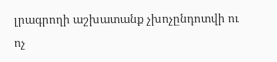լրագրողի աշխատանք չխոչընդոտվի ու ոչ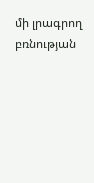մի լրագրող բռնության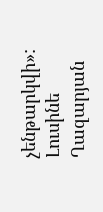չենթարկվի»: Լուսինե Ղազարյան